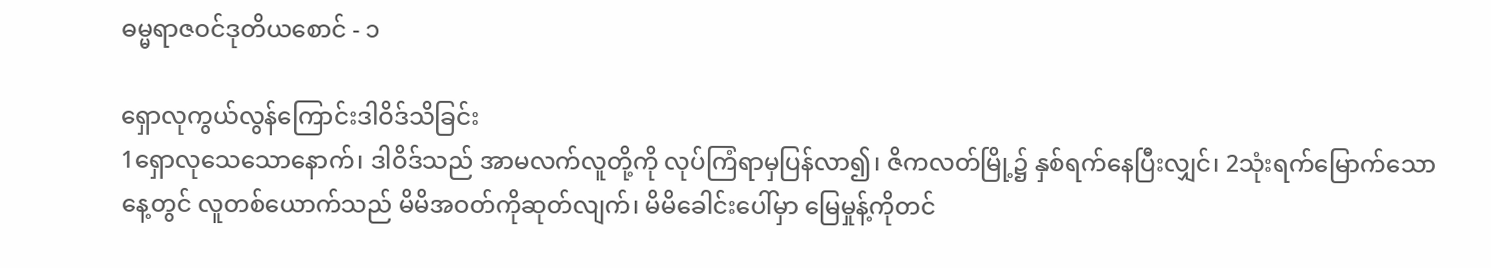ဓမ္မရာဇဝင်ဒုတိယစောင် - ၁

ရှောလုကွယ်လွန်ကြောင်းဒါဝိဒ်သိခြင်း
1ရှောလုသေသောနောက်၊ ဒါဝိဒ်သည် အာမလက်လူတို့ကို လုပ်ကြံရာမှပြန်လာ၍၊ ဇိကလတ်မြို့၌ နှစ်ရက်နေပြီးလျှင်၊ 2သုံးရက်မြောက်သောနေ့တွင် လူတစ်ယောက်သည် မိမိအဝတ်ကိုဆုတ်လျက်၊ မိမိခေါင်းပေါ်မှာ မြေမှုန့်ကိုတင်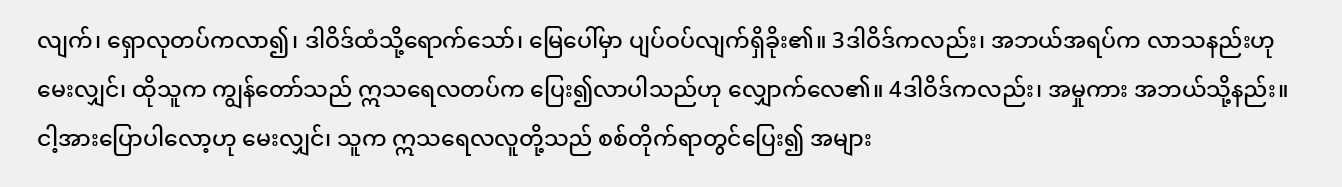လျက်၊ ရှောလုတပ်ကလာ၍၊ ဒါဝိဒ်ထံသို့ရောက်သော်၊ မြေပေါ်မှာ ပျပ်ဝပ်လျက်ရှိခိုး၏။ 3ဒါဝိဒ်ကလည်း၊ အဘယ်အရပ်က လာသနည်းဟုမေးလျှင်၊ ထိုသူက ကျွန်တော်သည် ဣသရေလတပ်က ပြေး၍လာပါသည်ဟု လျှောက်လေ၏။ 4ဒါဝိဒ်ကလည်း၊ အမှုကား အဘယ်သို့နည်း။ ငါ့အားပြောပါလော့ဟု မေးလျှင်၊ သူက ဣသရေလလူတို့သည် စစ်တိုက်ရာတွင်ပြေး၍ အများ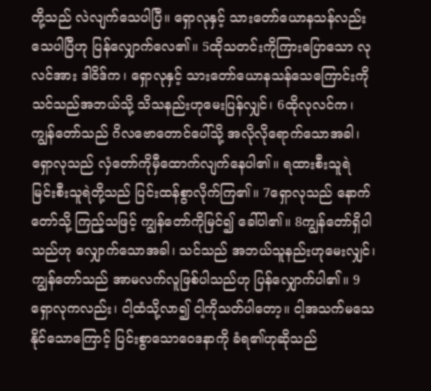တို့သည် လဲလျက်သေပါပြီ။ ရှောလုနှင့် သားတော်ယောနသန်လည်း သေပါပြီဟု ပြန်လျှောက်လေ၏။ 5ထိုသတင်းကိုကြားပြောသော လုလင်အား ဒါဝိဒ်က၊ ရှောလုနှင့် သားတော်ယောနသန်သေကြောင်းကို သင်သည်အဘယ်သို့ သိသနည်းဟုမေးပြန်လျှင်၊ 6ထိုလုလင်က၊ ကျွန်တော်သည် ဂိလဗောတောင်ပေါ်သို့ အလိုလိုရောက်သောအခါ၊ ရှောလုသည် လှံတော်ကိုမှီထောက်လျက်နေပါ၏။ ရထားစီးသူရဲ မြင်းစီးသူရဲတို့သည် ပြင်းထန်စွာလိုက်ကြ၏။ 7ရှောလုသည် နောက်တော်သို့ ကြည့်သဖြင့် ကျွန်တော်ကိုမြင်၍ ခေါ်ပါ၏။ 8ကျွန်တော်ရှိပါသည်ဟု လျှောက်သောအခါ၊ သင်သည် အဘယ်သူနည်းဟုမေးလျှင်၊ ကျွန်တော်သည် အာမလက်လူဖြစ်ပါသည်ဟု ပြန်လျှောက်ပါ၏။ 9ရှောလုကလည်း၊ ငါ့ထံသို့လာ၍ ငါ့ကိုသတ်ပါတော့။ ငါ့အသက်မသေနိုင်သောကြောင့် ပြင်းစွာသောဝေဒနာကို ခံရ၏ဟုဆိုသည်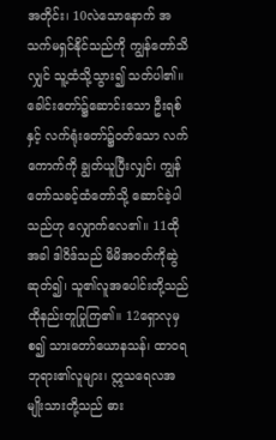အတိုင်း၊ 10လဲသောနောက် အသက်မရှင်နိုင်သည်ကို ကျွန်တော်သိလျှင် သူ့ထံသို့သွား၍ သတ်ပါ၏။ ခေါင်းတော်၌ဆောင်းသော ဦးရစ်နှင့် လက်ရုံးတော်၌ဝတ်သော လက်ကောက်ကို ချွတ်ယူပြီးလျှင်၊ ကျွန်တော်သခင့်ထံတော်သို့ ဆောင်ခဲ့ပါသည်ဟု လျှောက်လေ၏။ 11ထိုအခါ ဒါဝိဒ်သည် မိမိအဝတ်ကိုဆွဲဆုတ်၍၊ သူ၏လူအပေါင်းတို့သည် ထိုနည်းတူပြုကြ၏။ 12ရှောလုမှစ၍ သားတော်ယောနသန်၊ ထာဝရဘုရား၏လူများ၊ ဣသရေလအမျိုးသားတို့သည် ဓား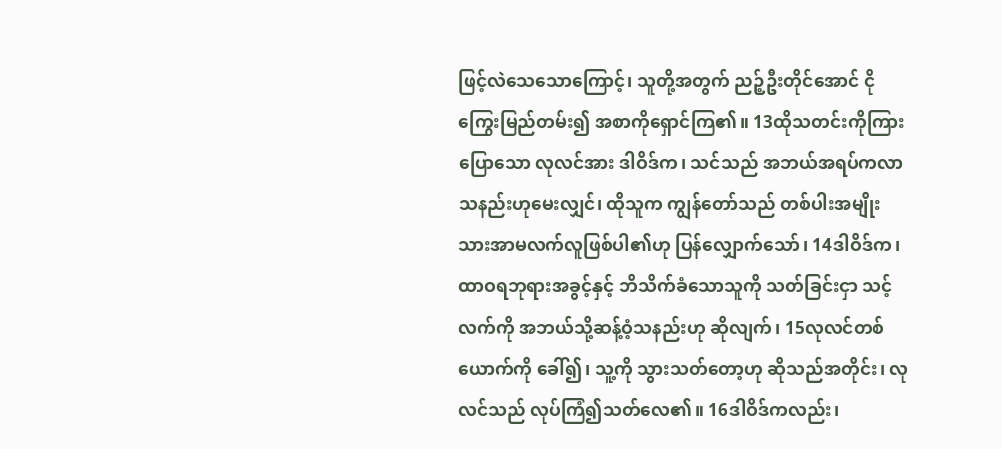ဖြင့်လဲသေသောကြောင့်၊ သူတို့အတွက် ညဉ့်ဦးတိုင်အောင် ငိုကြွေးမြည်တမ်း၍ အစာကိုရှောင်ကြ၏။ 13ထိုသတင်းကိုကြားပြောသော လုလင်အား ဒါဝိဒ်က၊ သင်သည် အဘယ်အရပ်ကလာသနည်းဟုမေးလျှင်၊ ထိုသူက ကျွန်တော်သည် တစ်ပါးအမျိုးသားအာမလက်လူဖြစ်ပါ၏ဟု ပြန်လျှောက်သော်၊ 14ဒါဝိဒ်က၊ ထာဝရဘုရားအခွင့်နှင့် ဘိသိက်ခံသောသူကို သတ်ခြင်းငှာ သင့်လက်ကို အဘယ်သို့ဆန့်ဝံ့သနည်းဟု ဆိုလျက်၊ 15လုလင်တစ်ယောက်ကို ခေါ်၍၊ သူ့ကို သွားသတ်တော့ဟု ဆိုသည်အတိုင်း၊ လုလင်သည် လုပ်ကြံ၍သတ်လေ၏။ 16ဒါဝိဒ်ကလည်း၊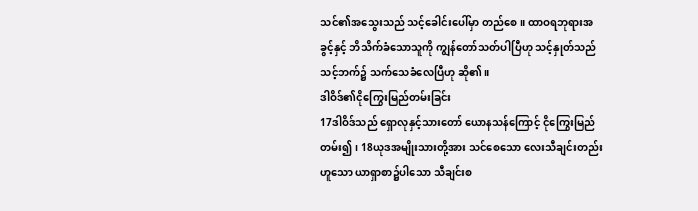သင်၏အသွေးသည် သင့်ခေါင်းပေါ်မှာ တည်စေ။ ထာဝရဘုရားအခွင့်နှင့် ဘိသိက်ခံသောသူကို ကျွန်တော်သတ်ပါပြီဟု သင့်နှုတ်သည် သင့်ဘက်၌ သက်သေခံလေပြီဟု ဆို၏။
ဒါဝိဒ်၏ငိုကြွေးမြည်တမ်းခြင်း
17ဒါဝိဒ်သည် ရှောလုနှင့်သားတော် ယောနသန်ကြောင့် ငိုကြွေးမြည်တမ်း၍၊ 18ယုဒအမျိုးသားတို့အား သင်စေသော လေးသီချင်းတည်းဟူသော ယာရှာစာ၌ပါသော သီချင်းစ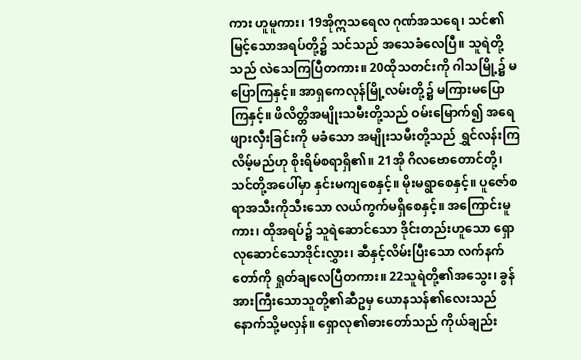ကား ဟူမူကား၊ 19အိုဣသရေလ ဂုဏ်အသရေ၊ သင်၏မြင့်သောအရပ်တို့၌ သင်သည် အသေခံလေပြီ။ သူရဲတို့သည် လဲသေကြပြီတကား။ 20ထိုသတင်းကို ဂါသမြို့၌ မပြောကြနှင့်။ အာရှကေလုန်မြို့လမ်းတို့၌ မကြားမပြောကြနှင့်။ ဖိလိတ္တိအမျိုးသမီးတို့သည် ဝမ်းမြောက်၍ အရေဖျားလှီးခြင်းကို မခံသော အမျိုးသမီးတို့သည် ရွှင်လန်းကြလိမ့်မည်ဟု စိုးရိမ်စရာရှိ၏။ 21အို ဂိလဗောတောင်တို့၊ သင်တို့အပေါ်မှာ နှင်းမကျစေနှင့်။ မိုးမရွာစေနှင့်။ ပူဇော်စရာအသီးကိုသီးသော လယ်ကွက်မရှိစေနှင့်။ အကြောင်းမူကား၊ ထိုအရပ်၌ သူရဲဆောင်သော ဒိုင်းတည်းဟူသော ရှောလုဆောင်သောဒိုင်းလွှား၊ ဆီနှင့်လိမ်းပြီးသော လက်နက်တော်ကို ရှုတ်ချလေပြီတကား။ 22သူရဲတို့၏အသွေး၊ ခွန်အားကြီးသောသူတို့၏ဆီဥမှ ယောနသန်၏လေးသည် နောက်သို့မလှန်။ ရှောလု၏ဓားတော်သည် ကိုယ်ချည်း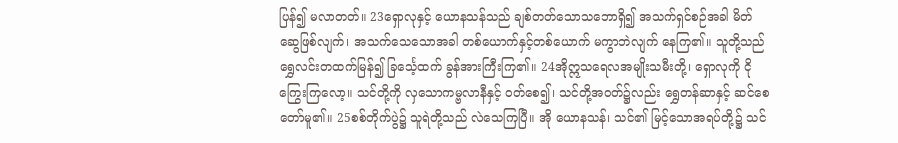ပြန်၍ မလာတတ်။ 23ရှောလုနှင့် ယောနသန်သည် ချစ်တတ်သောသဘောရှိ၍ အသက်ရှင်စဉ်အခါ မိတ်ဆွေဖြစ်လျက်၊ အသက်သေသောအခါ တစ်ယောက်နှင့်တစ်ယောက် မကွာဘဲလျက် နေကြ၏။ သူတို့သည် ရွှေလင်းတထက်မြန်၍ ခြင်္သေ့ထက် ခွန်အားကြီးကြ၏။ 24အိုဣသရေလအမျိုးသမီးတို့၊ ရှောလုကို ငိုကြွေးကြလော့။ သင်တို့ကို လှသောကမ္ဗလာနီနှင့် ဝတ်စေ၍၊ သင်တို့အဝတ်၌လည်း ရွှေတန်ဆာနှင့် ဆင်စေတော်မူ၏။ 25စစ်တိုက်ပွဲ၌ သူရဲတို့သည် လဲသေကြပြီ။ အို ယောနသန်၊ သင်၏ မြင့်သောအရပ်တို့၌ သင်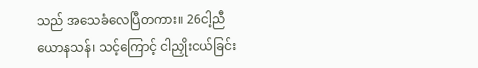သည် အသေခံလေပြီတကား။ 26ငါ့ညီယောနသန်၊ သင့်ကြောင့် ငါညှိုးငယ်ခြင်း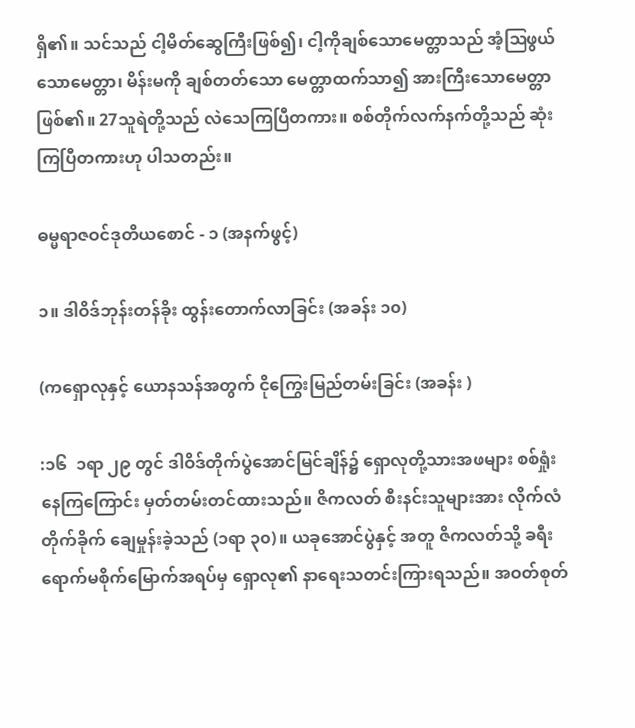ရှိ၏။ သင်သည် ငါ့မိတ်ဆွေကြီးဖြစ်၍၊ ငါ့ကိုချစ်သောမေတ္တာသည် အံ့ဩဖွယ်သောမေတ္တာ၊ မိန်းမကို ချစ်တတ်သော မေတ္တာထက်သာ၍ အားကြီးသောမေတ္တာဖြစ်၏။ 27သူရဲတို့သည် လဲသေကြပြီတကား။ စစ်တိုက်လက်နက်တို့သည် ဆုံးကြပြီတကားဟု ပါသတည်း။

ဓမ္မရာဇဝင်ဒုတိယစောင် - ၁ (အနက်ဖွင့်)

၁။ ဒါဝိဒ်ဘုန်းတန်ခိုး ထွန်းတောက်လာခြင်း (အခန်း ၁၀)

(ကရှောလုနှင့် ယောနသန်အတွက် ငိုကြွေးမြည်တမ်းခြင်း (အခန်း )

:၁၆  ၁ရာ ၂၉ တွင် ဒါဝိဒ်တိုက်ပွဲအောင်မြင်ချိန်၌ ရှောလုတို့သားအဖများ စစ်ရှုံးနေကြကြောင်း မှတ်တမ်းတင်ထားသည်။ ဇိကလတ် စီးနင်းသူများအား လိုက်လံတိုက်ခိုက် ချေမှုန်းခဲ့သည် (၁ရာ ၃၀)။ ယခုအောင်ပွဲနှင့် အတူ ဇိကလတ်သို့ ခရီးရောက်မစိုက်မြောက်အရပ်မှ ရှောလု၏ နာရေးသတင်းကြားရသည်။ အဝတ်စုတ်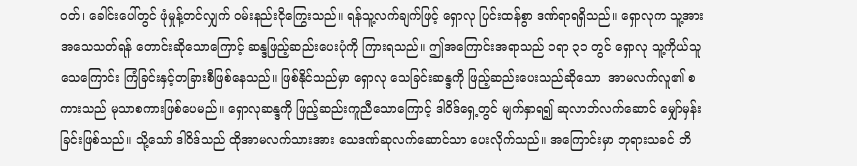ဝတ်၊ ခေါင်းပေါ်တွင် ဖုံမှုန့်တင်လျှက် ဝမ်းနည်းငိုကြွေးသည်။ ရန်သူ့လက်ချက်ဖြင့် ရှောလု ပြင်းထန်စွာ ဒဏ်ရာရရှိသည်။ ရှောလုက သူ့အား အသေသတ်ရန် တောင်းဆိုသောကြောင့် ဆန္ဒဖြည့်ဆည်းပေးပုံကို ကြားရသည်။ ဤအကြောင်းအရာသည် ၁ရာ ၃၁ တွင် ရှောလု သူ့ကိုယ်သူသေကြောင်း ကြံခြင်းနှင့်တခြားစီဖြစ်နေသည်။ ဖြစ်နိုင်သည်မှာ ရှောလု သေခြင်းဆန္ဒကို ဖြည့်ဆည်းပေးသည်ဆိုသော  အာမလက်လူ၏ စကားသည် မုသာစကားဖြစ်ပေမည်။ ရှောလုဆန္ဒကို ဖြည့်ဆည်းကူညီသောကြောင့် ဒါဝိဒ်ရှေ့တွင် မျက်နှာရ၍ ဆုလာဘ်လက်ဆောင် မျှော်မှန်းခြင်းဖြစ်သည်။ သို့သော် ဒါဝိဒ်သည် ထိုအာမလက်သားအား သေဒဏ်ဆုလက်ဆောင်သာ ပေးလိုက်သည်။ အကြောင်းမှာ ဘုရားသခင် ဘိ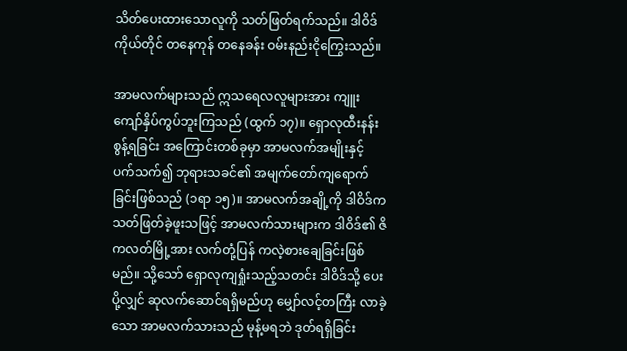သိတ်ပေးထားသောလူကို သတ်ဖြတ်ရက်သည်။ ဒါဝိဒ်ကိုယ်တိုင် တနေကုန် တနေခန်း ဝမ်းနည်းငိုကြွေးသည်။

အာမလက်များသည် ဣသရေလလူများအား ကျူးကျော်နှိပ်ကွပ်ဘူးကြသည် (ထွက် ၁၇)။ ရှောလုထီးနန်းစွန့်ရခြင်း အကြောင်းတစ်ခုမှာ အာမလက်အမျိုးနှင့် ပက်သက်၍ ဘုရားသခင်၏ အမျက်တော်ကျရောက်ခြင်းဖြစ်သည် (၁ရာ ၁၅)။ အာမလက်အချို့ကို ဒါဝိဒ်က သတ်ဖြတ်ခဲ့ဖူးသဖြင့် အာမလက်သားများက ဒါဝိဒ်၏ ဇိကလတ်မြို့အား လက်တုံ့ပြန် ကလဲ့စားချေခြင်းဖြစ်မည်။ သို့သော် ရှောလုကျရှုံးသည့်သတင်း ဒါဝိဒ်သို့ ပေးပို့လျှင် ဆုလက်ဆောင်ရရှိမည်ဟု မျှော်လင့်တကြီး လာခဲ့သော အာမလက်သားသည် မုန့်မရဘဲ ဒုတ်ရရှိခြင်း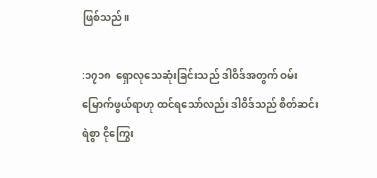ဖြစ်သည်။

:၁၇၁၈  ရှောလုသေဆုံးခြင်းသည် ဒါဝိဒ်အတွက် ဝမ်းမြောက်ဖွယ်ရာဟု ထင်ရသော်လည်း ဒါဝိဒ်သည် စိတ်ဆင်းရဲစွာ ငိုကြွေး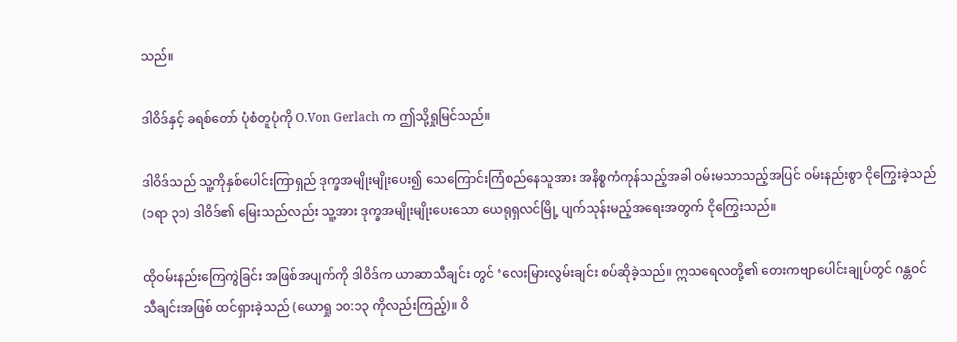သည်။

ဒါဝိဒ်နှင့် ခရစ်တော် ပုံစံတူပုံကို O.Von Gerlach က ဤသို့ရှုမြင်သည်။

ဒါဝိဒ်သည် သူ့ကိုနှစ်ပေါင်းကြာရှည် ဒုက္ခအမျိုးမျိုးပေး၍ သေကြောင်းကြံစည်နေသူအား အနိစ္စကံကုန်သည့်အခါ ဝမ်းမသာသည့်အပြင် ဝမ်းနည်းစွာ ငိုကြွေးခဲ့သည် (၁ရာ ၃၁) ဒါဝိဒ်၏ မြေးသည်လည်း သူ့အား ဒုက္ခအမျိုးမျိုးပေးသော ယေရုရှလင်မြို့ ပျက်သုန်းမည့်အရေးအတွက် ငိုကြွေးသည်။

ထိုဝမ်းနည်းကြေကွဲခြင်း အဖြစ်အပျက်ကို ဒါဝိဒ်က ယာဆာသီချင်း တွင် ‘လေးမြားလွမ်းချင်း စပ်ဆိုခဲ့သည်။ ဣသရေလတို့၏ တေးကဗျာပေါင်းချုပ်တွင် ဂန္တဝင်သီချင်းအဖြစ် ထင်ရှားခဲ့သည် (ယောရှု ၁၀:၁၃ ကိုလည်းကြည့်)။ ဝိ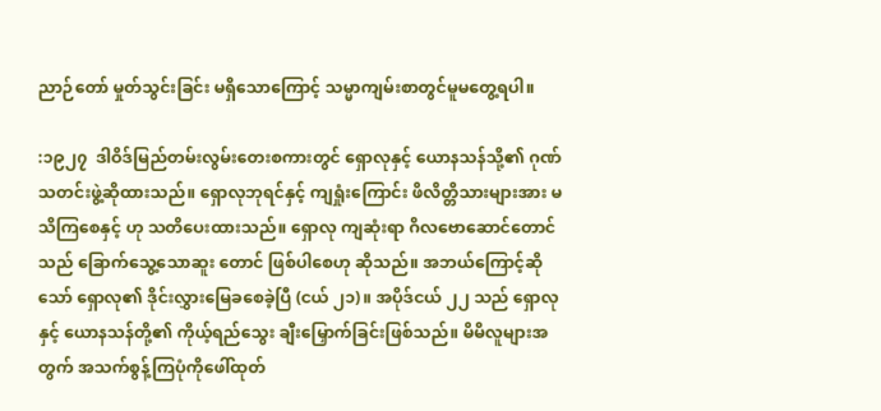ညာဉ်တော် မှုတ်သွင်းခြင်း မရှိသောကြောင့် သမ္မာကျမ်းစာတွင်မူမတွေ့ရပါ။

:၁၉၂၇  ဒါဝိဒ်မြည်တမ်းလွမ်းတေးစကားတွင် ရှောလုနှင့် ယောနသန်သို့၏ ဂုဏ်သတင်းဖွဲ့ဆိုထားသည်။ ရှောလုဘုရင်နှင့် ကျရှုံးကြောင်း ဖိလိတ္တိသားများအား မသိကြစေနှင့် ဟု သတိပေးထားသည်။ ရှောလု ကျဆုံးရာ ဂိလဗောဆောင်တောင်သည် ခြောက်သွေ့သောဆူး တောင် ဖြစ်ပါစေဟု ဆိုသည်။ အဘယ်ကြောင့်ဆိုသော် ရှောလု၏ ဒိုင်းလွှားမြေခစေခဲ့ပြီ (ငယ် ၂၁)။ အပိုဒ်ငယ် ၂၂ သည် ရှောလုနှင့် ယောနသန်တို့၏ ကိုယ့်ရည်သွေး ချီးမြှောက်ခြင်းဖြစ်သည်။ မိမိလူများအတွက် အသက်စွန့်ကြပုံကိုဖေါ်ထုတ်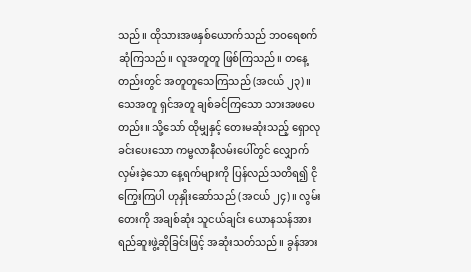သည်။ ထိုသားအဖနှစ်ယောက်သည် ဘဝရေစက်ဆုံကြသည်။ လူအတူတူ ဖြစ်ကြသည်။ တနေ့တည်းတွင် အတူတူသေကြသည် (အငယ် ၂၃)။ သေအတူ ရှင်အတူ ချစ်ခင်ကြသော သားအဖပေတည်း။ သို့သော် ထိုမျှနှင့် တေးမဆုံးသည့် ရှောလု ခင်းပေးသော ကမ္ဗလာနီလမ်းပေါ်တွင် လျှောက်လှမ်းခဲ့သော နေ့ရက်များကို ပြန်လည်သတိရ၍ ငိုကြွေးကြပါ ဟုနှိုးဆော်သည် (အငယ် ၂၄)။ လွမ်းတေးကို အချစ်ဆုံး သူငယ်ချင်း ယောနသန်အား ရည်ဆူးဖွဲ့ဆိုခြင်းဖြင့် အဆုံးသတ်သည်။ ခွန်အား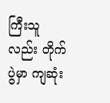ကြီးသူလည်း တိုက်ပွဲမှာ ကျဆုံး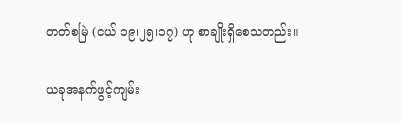တတ်စမြဲ (ငယ် ၁၉၊၂၅၊၁၇) ဟု စာချိုးရှိစေသတည်း။

ယခုအနက်ဖွင့်ကျမ်း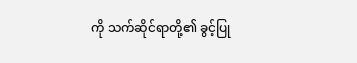ကို သက်ဆိုင်ရာတို့၏ ခွင့်ပြု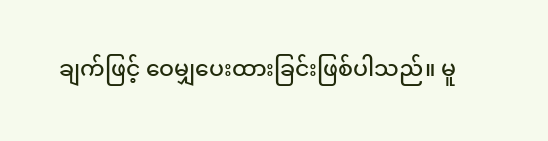ချက်ဖြင့် ဝေမျှပေးထားခြင်းဖြစ်ပါသည်။ မူ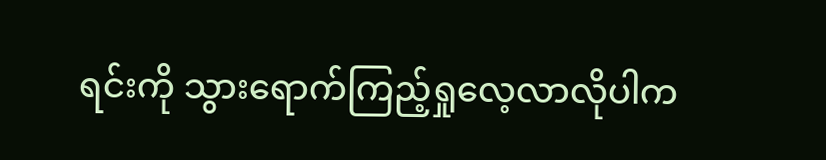ရင်းကို သွားရောက်ကြည့်ရှုလေ့လာလိုပါက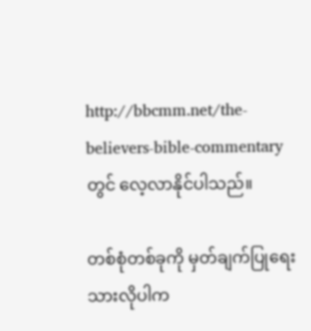http://bbcmm.net/the-believers-bible-commentary  တွင် လေ့လာနိုင်ပါသည်။

တစ်စုံတစ်ခုကို မှတ်ချက်ပြုရေးသားလိုပါက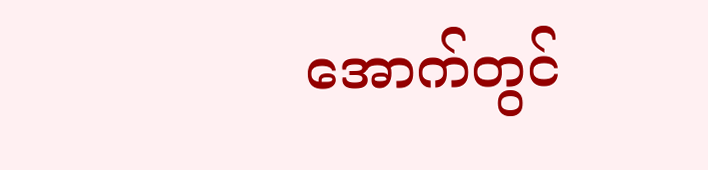အောက်တွင်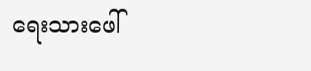ရေးသားဖေါ်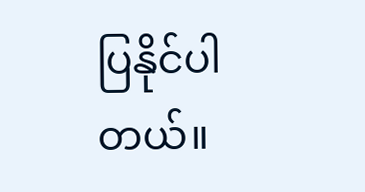ပြနိုင်ပါတယ်။